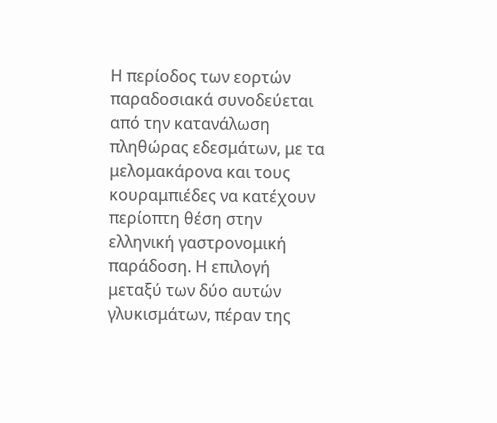Η περίοδος των εορτών παραδοσιακά συνοδεύεται από την κατανάλωση πληθώρας εδεσμάτων, με τα μελομακάρονα και τους κουραμπιέδες να κατέχουν περίοπτη θέση στην ελληνική γαστρονομική παράδοση. Η επιλογή μεταξύ των δύο αυτών γλυκισμάτων, πέραν της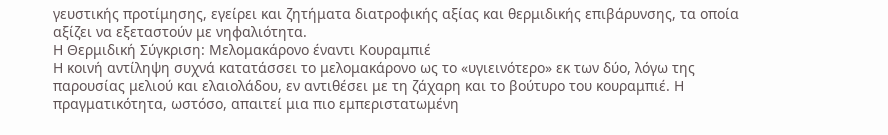γευστικής προτίμησης, εγείρει και ζητήματα διατροφικής αξίας και θερμιδικής επιβάρυνσης, τα οποία αξίζει να εξεταστούν με νηφαλιότητα.
Η Θερμιδική Σύγκριση: Μελομακάρονο έναντι Κουραμπιέ
Η κοινή αντίληψη συχνά κατατάσσει το μελομακάρονο ως το «υγιεινότερο» εκ των δύο, λόγω της παρουσίας μελιού και ελαιολάδου, εν αντιθέσει με τη ζάχαρη και το βούτυρο του κουραμπιέ. Η πραγματικότητα, ωστόσο, απαιτεί μια πιο εμπεριστατωμένη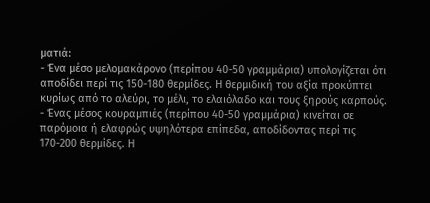ματιά:
- Ένα μέσο μελομακάρονο (περίπου 40-50 γραμμάρια) υπολογίζεται ότι αποδίδει περί τις 150-180 θερμίδες. Η θερμιδική του αξία προκύπτει κυρίως από το αλεύρι, το μέλι, το ελαιόλαδο και τους ξηρούς καρπούς.
- Ένας μέσος κουραμπιές (περίπου 40-50 γραμμάρια) κινείται σε παρόμοια ή ελαφρώς υψηλότερα επίπεδα, αποδίδοντας περί τις 170-200 θερμίδες. Η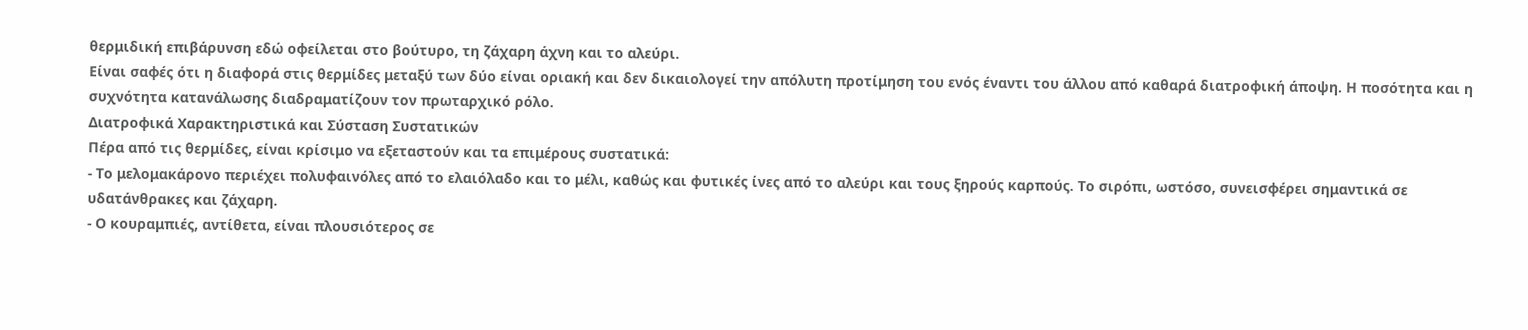θερμιδική επιβάρυνση εδώ οφείλεται στο βούτυρο, τη ζάχαρη άχνη και το αλεύρι.
Είναι σαφές ότι η διαφορά στις θερμίδες μεταξύ των δύο είναι οριακή και δεν δικαιολογεί την απόλυτη προτίμηση του ενός έναντι του άλλου από καθαρά διατροφική άποψη. Η ποσότητα και η συχνότητα κατανάλωσης διαδραματίζουν τον πρωταρχικό ρόλο.
Διατροφικά Χαρακτηριστικά και Σύσταση Συστατικών
Πέρα από τις θερμίδες, είναι κρίσιμο να εξεταστούν και τα επιμέρους συστατικά:
- Το μελομακάρονο περιέχει πολυφαινόλες από το ελαιόλαδο και το μέλι, καθώς και φυτικές ίνες από το αλεύρι και τους ξηρούς καρπούς. Το σιρόπι, ωστόσο, συνεισφέρει σημαντικά σε υδατάνθρακες και ζάχαρη.
- Ο κουραμπιές, αντίθετα, είναι πλουσιότερος σε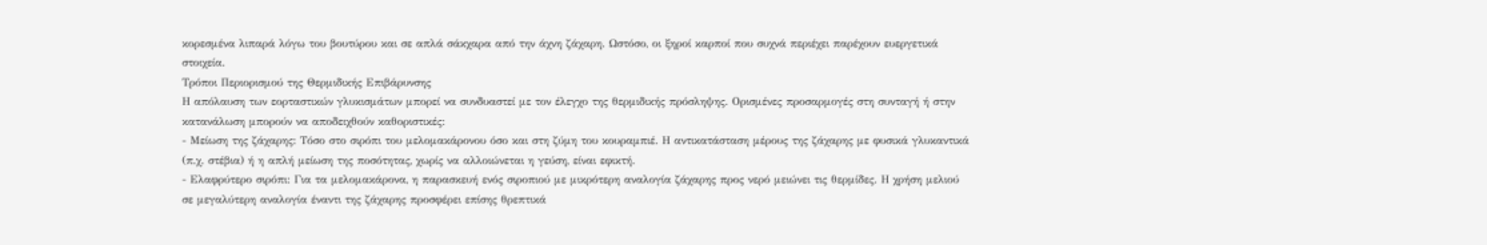κορεσμένα λιπαρά λόγω του βουτύρου και σε απλά σάκχαρα από την άχνη ζάχαρη. Ωστόσο, οι ξηροί καρποί που συχνά περιέχει παρέχουν ευεργετικά στοιχεία.
Τρόποι Περιορισμού της Θερμιδικής Επιβάρυνσης
Η απόλαυση των εορταστικών γλυκισμάτων μπορεί να συνδυαστεί με τον έλεγχο της θερμιδικής πρόσληψης. Ορισμένες προσαρμογές στη συνταγή ή στην κατανάλωση μπορούν να αποδειχθούν καθοριστικές:
- Μείωση της ζάχαρης: Τόσο στο σιρόπι του μελομακάρονου όσο και στη ζύμη του κουραμπιέ. Η αντικατάσταση μέρους της ζάχαρης με φυσικά γλυκαντικά (π.χ. στέβια) ή η απλή μείωση της ποσότητας, χωρίς να αλλοιώνεται η γεύση, είναι εφικτή.
- Ελαφρύτερο σιρόπι: Για τα μελομακάρονα, η παρασκευή ενός σιροπιού με μικρότερη αναλογία ζάχαρης προς νερό μειώνει τις θερμίδες. Η χρήση μελιού σε μεγαλύτερη αναλογία έναντι της ζάχαρης προσφέρει επίσης θρεπτικά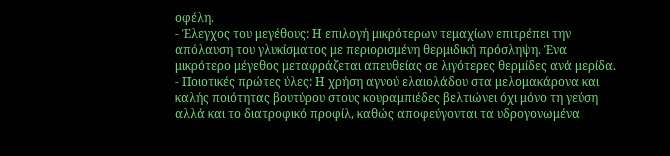οφέλη.
- Έλεγχος του μεγέθους: Η επιλογή μικρότερων τεμαχίων επιτρέπει την απόλαυση του γλυκίσματος με περιορισμένη θερμιδική πρόσληψη. Ένα μικρότερο μέγεθος μεταφράζεται απευθείας σε λιγότερες θερμίδες ανά μερίδα.
- Ποιοτικές πρώτες ύλες: Η χρήση αγνού ελαιολάδου στα μελομακάρονα και καλής ποιότητας βουτύρου στους κουραμπιέδες βελτιώνει όχι μόνο τη γεύση αλλά και το διατροφικό προφίλ, καθώς αποφεύγονται τα υδρογονωμένα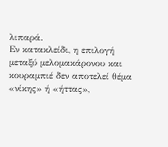λιπαρά.
Εν κατακλείδι, η επιλογή μεταξύ μελομακάρονου και κουραμπιέ δεν αποτελεί θέμα «νίκης» ή «ήττας»,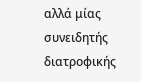αλλά μίας συνειδητής διατροφικής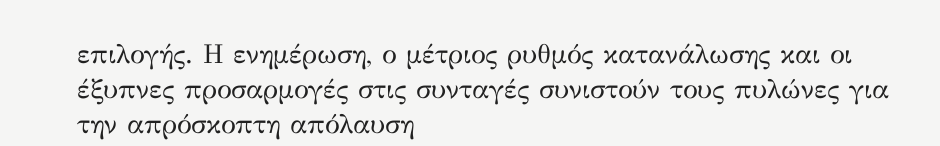επιλογής. Η ενημέρωση, ο μέτριος ρυθμός κατανάλωσης και οι έξυπνες προσαρμογές στις συνταγές συνιστούν τους πυλώνες για την απρόσκοπτη απόλαυση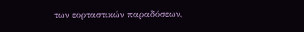των εορταστικών παραδόσεων,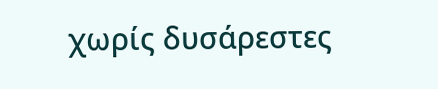χωρίς δυσάρεστες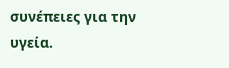συνέπειες για την υγεία.